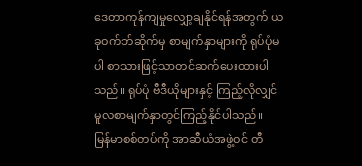ဒေတာကုန်ကျမှုလျှော့ချနိုင်ရန်အတွက် ယခုဝက်ဘ်ဆိုက်မှ စာမျက်နှာများကို ရုပ်ပုံမပါ စာသားဖြင့်သာတင်ဆက်ပေးထားပါသည်။ ရုပ်ပုံ ဗီဒီယိုများနှင့် ကြည့်လိုလျှင် မူလစာမျက်နှာတွင်ကြည့်နိုင်ပါသည်။
မြန်မာစစ်တပ်ကို အာဆီယံအဖွဲ့ဝင် တီ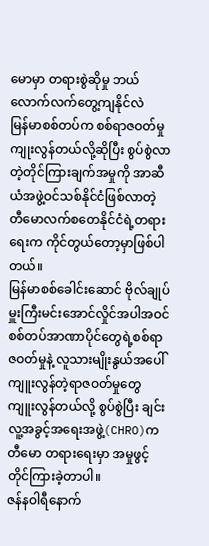မောမှာ တရားစွဲဆိုမှု ဘယ်လောက်လက်တွေ့ကျနိုင်လဲ
မြန်မာစစ်တပ်က စစ်ရာဇဝတ်မှု ကျုးလွန်တယ်လို့ဆိုပြီး စွပ်စွဲလာတဲ့တိုင်ကြားချက်အမှုကို အာဆီယံအဖွဲ့ဝင်သစ်နိုင်ငံဖြစ်လာတဲ့ တီမောလက်စတေနိုင်ငံရဲ့တရားရေးက ကိုင်တွယ်တော့မှာဖြစ်ပါတယ်။
မြန်မာစစ်ခေါင်းဆောင် ဗိုလ်ချုပ်မှူးကြီးမင်းအောင်လှိုင်အပါအဝင် စစ်တပ်အာဏာပိုင်တွေရဲ့စစ်ရာဇဝတ်မှုနဲ့ လူသားမျိုးနွယ်အပေါ် ကျူးလွန်တဲ့ရာဇဝတ်မှုတွေ ကျူးလွန်တယ်လို့ စွပ်စွဲပြီး ချင်းလူ့အခွင့်အရေးအဖွဲ့(CHRO)က တီမော တရားရေးမှာ အမှုဖွင့် တိုင်ကြားခဲ့တာပါ။
ဇန်နဝါရီနောက်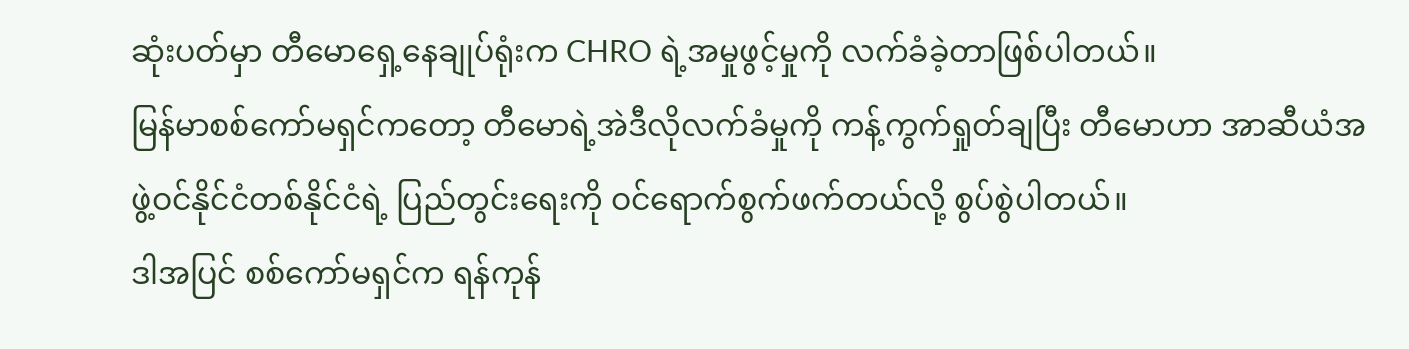ဆုံးပတ်မှာ တီမောရှေ့နေချုပ်ရုံးက CHRO ရဲ့အမှုဖွင့်မှုကို လက်ခံခဲ့တာဖြစ်ပါတယ်။
မြန်မာစစ်ကော်မရှင်ကတော့ တီမောရဲ့အဲဒီလိုလက်ခံမှုကို ကန့်ကွက်ရှုတ်ချပြီး တီမောဟာ အာဆီယံအဖွဲ့ဝင်နိုင်ငံတစ်နိုင်ငံရဲ့ ပြည်တွင်းရေးကို ဝင်ရောက်စွက်ဖက်တယ်လို့ စွပ်စွဲပါတယ်။
ဒါအပြင် စစ်ကော်မရှင်က ရန်ကုန်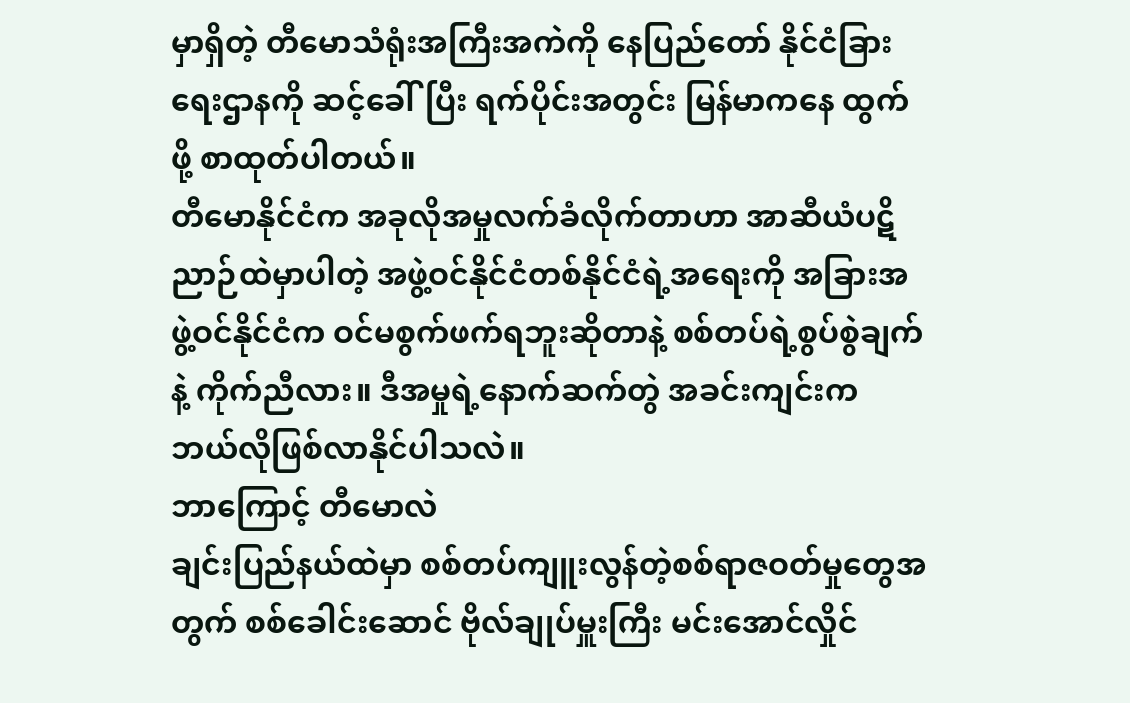မှာရှိတဲ့ တီမောသံရုံးအကြီးအကဲကို နေပြည်တော် နိုင်ငံခြားရေးဌာနကို ဆင့်ခေါ်ပြီး ရက်ပိုင်းအတွင်း မြန်မာကနေ ထွက်ဖို့ စာထုတ်ပါတယ်။
တီမောနိုင်ငံက အခုလိုအမှုလက်ခံလိုက်တာဟာ အာဆီယံပဋိညာဉ်ထဲမှာပါတဲ့ အဖွဲ့ဝင်နိုင်ငံတစ်နိုင်ငံရဲ့အရေးကို အခြားအဖွဲ့ဝင်နိုင်ငံက ဝင်မစွက်ဖက်ရဘူးဆိုတာနဲ့ စစ်တပ်ရဲ့စွပ်စွဲချက်နဲ့ ကိုက်ညီလား။ ဒီအမှုရဲ့နောက်ဆက်တွဲ အခင်းကျင်းက ဘယ်လိုဖြစ်လာနိုင်ပါသလဲ။
ဘာကြောင့် တီမောလဲ
ချင်းပြည်နယ်ထဲမှာ စစ်တပ်ကျူးလွန်တဲ့စစ်ရာဇဝတ်မှုတွေအတွက် စစ်ခေါင်းဆောင် ဗိုလ်ချုပ်မှူးကြီး မင်းအောင်လှိုင်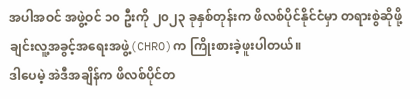အပါအဝင် အဖွဲ့ဝင် ၁၀ ဦးကို ၂၀၂၃ ခုနှစ်တုန်းက ဖိလစ်ပိုင်နိုင်ငံမှာ တရားစွဲဆိုဖို့ ချင်းလူ့အခွင့်အရေးအဖွဲ့(CHRO)က ကြိုးစားခဲ့ဖူးပါတယ်။
ဒါပေမဲ့ အဲဒီအချိန်က ဖိလစ်ပိုင်တ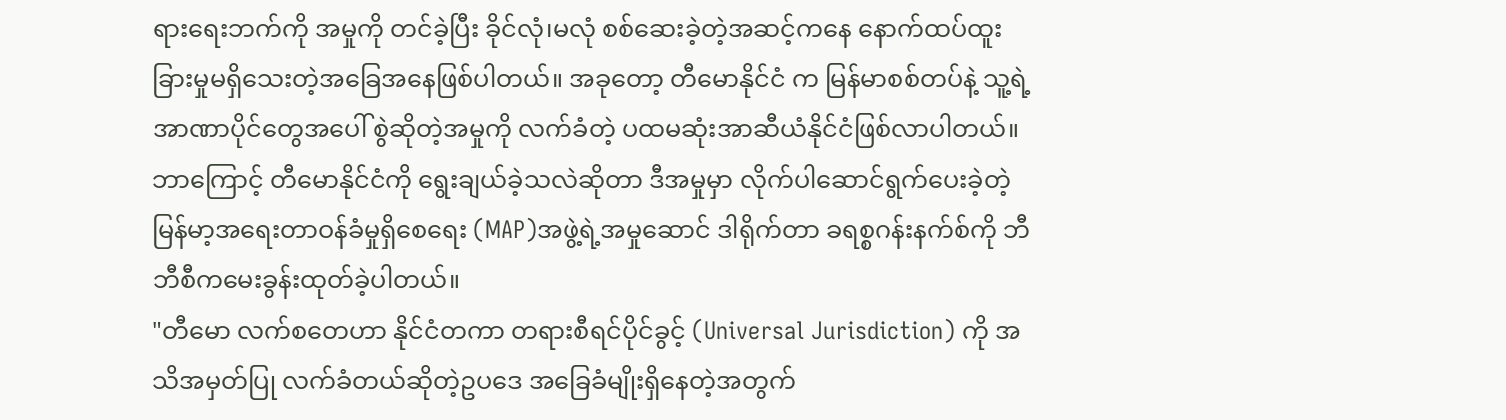ရားရေးဘက်ကို အမှုကို တင်ခဲ့ပြီး ခိုင်လုံ၊မလုံ စစ်ဆေးခဲ့တဲ့အဆင့်ကနေ နောက်ထပ်ထူးခြားမှုမရှိသေးတဲ့အခြေအနေဖြစ်ပါတယ်။ အခုတော့ တီမောနိုင်ငံ က မြန်မာစစ်တပ်နဲ့ သူ့ရဲ့အာဏာပိုင်တွေအပေါ် စွဲဆိုတဲ့အမှုကို လက်ခံတဲ့ ပထမဆုံးအာဆီယံနိုင်ငံဖြစ်လာပါတယ်။
ဘာကြောင့် တီမောနိုင်ငံကို ရွေးချယ်ခဲ့သလဲဆိုတာ ဒီအမှုမှာ လိုက်ပါဆောင်ရွက်ပေးခဲ့တဲ့ မြန်မာ့အရေးတာဝန်ခံမှုရှိစေရေး (MAP)အဖွဲ့ရဲ့အမှုဆောင် ဒါရိုက်တာ ခရစ္စဂန်းနက်စ်ကို ဘီဘီစီကမေးခွန်းထုတ်ခဲ့ပါတယ်။
"တီမော လက်စတေဟာ နိုင်ငံတကာ တရားစီရင်ပိုင်ခွင့် (Universal Jurisdiction) ကို အသိအမှတ်ပြု လက်ခံတယ်ဆိုတဲ့ဥပဒေ အခြေခံမျိုးရှိနေတဲ့အတွက်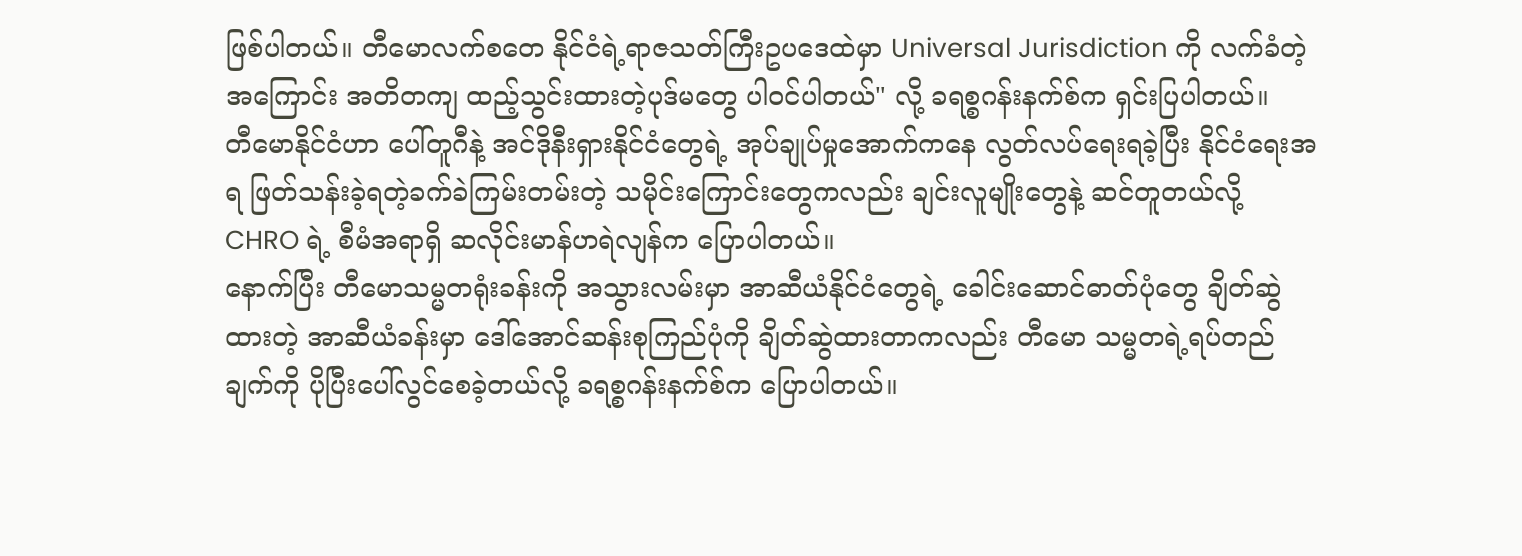ဖြစ်ပါတယ်။ တီမောလက်စတေ နိုင်ငံရဲ့ရာဇသတ်ကြီးဥပဒေထဲမှာ Universal Jurisdiction ကို လက်ခံတဲ့ အကြောင်း အတိတကျ ထည့်သွင်းထားတဲ့ပုဒ်မတွေ ပါဝင်ပါတယ်" လို့ ခရစ္စဂန်းနက်စ်က ရှင်းပြပါတယ်။
တီမောနိုင်ငံဟာ ပေါ်တူဂီနဲ့ အင်ဒိုနီးရှားနိုင်ငံတွေရဲ့ အုပ်ချုပ်မှုအောက်ကနေ လွတ်လပ်ရေးရခဲ့ပြီး နိုင်ငံရေးအရ ဖြတ်သန်းခဲ့ရတဲ့ခက်ခဲကြမ်းတမ်းတဲ့ သမိုင်းကြောင်းတွေကလည်း ချင်းလူမျိုးတွေနဲ့ ဆင်တူတယ်လို့ CHRO ရဲ့ စီမံအရာရှိ ဆလိုင်းမာန်ဟရဲလျန်က ပြောပါတယ်။
နောက်ပြီး တီမောသမ္မတရုံးခန်းကို အသွားလမ်းမှာ အာဆီယံနိုင်ငံတွေရဲ့ ခေါင်းဆောင်ဓာတ်ပုံတွေ ချိတ်ဆွဲထားတဲ့ အာဆီယံခန်းမှာ ဒေါ်အောင်ဆန်းစုကြည်ပုံကို ချိတ်ဆွဲထားတာကလည်း တီမော သမ္မတရဲ့ရပ်တည်ချက်ကို ပိုပြီးပေါ်လွင်စေခဲ့တယ်လို့ ခရစ္စဂန်းနက်စ်က ပြောပါတယ်။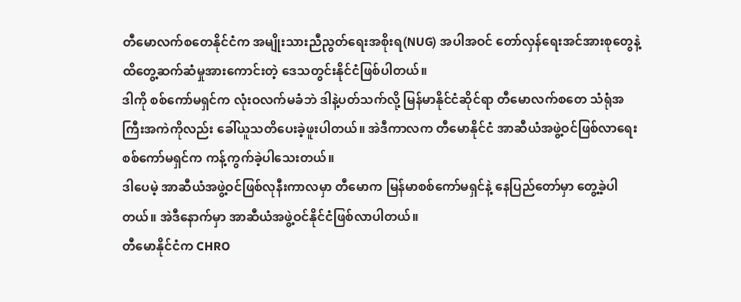တီမောလက်စတေနိုင်ငံက အမျိုးသားညီညွတ်ရေးအစိုးရ(NUG) အပါအဝင် တော်လှန်ရေးအင်အားစုတွေနဲ့ ထိတွေ့ဆက်ဆံမှုအားကောင်းတဲ့ ဒေသတွင်းနိုင်ငံဖြစ်ပါတယ်။
ဒါကို စစ်ကော်မရှင်က လုံးဝလက်မခံဘဲ ဒါနဲ့ပတ်သက်လို့ မြန်မာနိုင်ငံဆိုင်ရာ တီမောလက်စတေ သံရုံအကြီးအကဲကိုလည်း ခေါ်ယူသတိပေးခဲ့ဖူးပါတယ်။ အဲဒီကာလက တီမောနိုင်ငံ အာဆီယံအဖွဲ့ဝင်ဖြစ်လာရေး စစ်ကော်မရှင်က ကန့်ကွက်ခဲ့ပါသေးတယ်။
ဒါပေမဲ့ အာဆီယံအဖွဲ့ဝင်ဖြစ်လုနီးကာလမှာ တီမောက မြန်မာစစ်ကော်မရှင်နဲ့ နေပြည်တော်မှာ တွေ့ခဲ့ပါတယ်။ အဲဒီနောက်မှာ အာဆီယံအဖွဲ့ဝင်နိုင်ငံဖြစ်လာပါတယ်။
တီမောနိုင်ငံက CHRO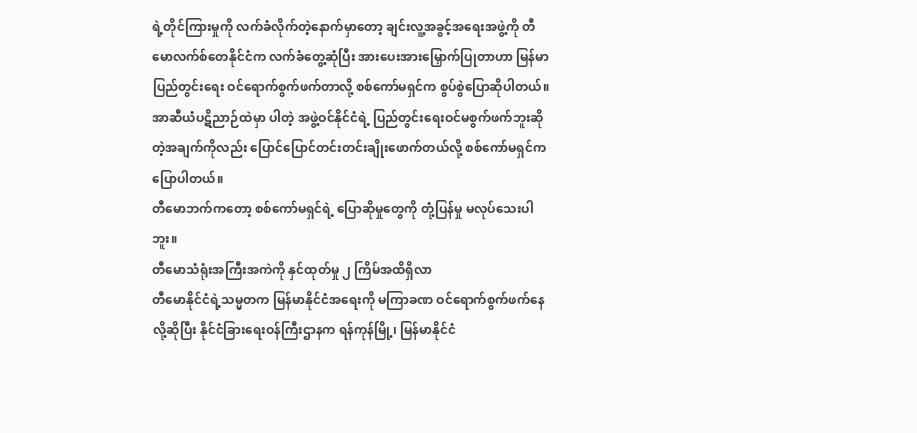ရဲ့တိုင်ကြားမှုကို လက်ခံလိုက်တဲ့နောက်မှာတော့ ချင်းလူ့အခွင့်အရေးအဖွဲ့ကို တီမောလက်စ်တေနိုင်ငံက လက်ခံတွေ့ဆုံပြီး အားပေးအားမြှောက်ပြုတာဟာ မြန်မာပြည်တွင်းရေး ဝင်ရောက်စွက်ဖက်တာလို့ စစ်ကော်မရှင်က စွပ်စွဲပြောဆိုပါတယ်။
အာဆီယံပဋိညာဉ်ထဲမှာ ပါတဲ့ အဖွဲ့ဝင်နိုင်ငံရဲ့ ပြည်တွင်းရေးဝင်မစွက်ဖက်ဘူးဆိုတဲ့အချက်ကိုလည်း ပြောင်ပြောင်တင်းတင်းချိုးဖောက်တယ်လို့ စစ်ကော်မရှင်က ပြောပါတယ်။
တီမောဘက်ကတော့ စစ်ကော်မရှင်ရဲ့ ပြောဆိုမှုတွေကို တုံ့ပြန်မှု မလုပ်သေးပါဘူး။
တီမောသံရုံးအကြီးအကဲကို နှင်ထုတ်မှု ၂ ကြိမ်အထိရှိလာ
တီမောနိုင်ငံရဲ့သမ္မတက မြန်မာနိုင်ငံအရေးကို မကြာခဏ ဝင်ရောက်စွက်ဖက်နေလို့ဆိုပြီး နိုင်ငံခြားရေးဝန်ကြီးဌာနက ရန်ကုန်မြို့၊ မြန်မာနိုင်ငံ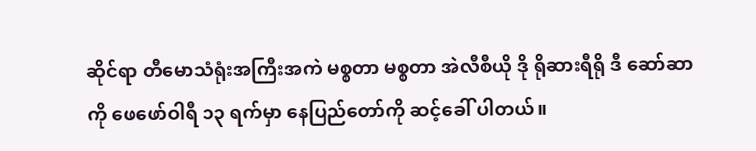ဆိုင်ရာ တီမောသံရုံးအကြီးအကဲ မစ္စတာ မစ္စတာ အဲလီစီယို ဒို ရိုဆားရီရို ဒီ ဆော်ဆာကို ဖေဖော်ဝါရီ ၁၃ ရက်မှာ နေပြည်တော်ကို ဆင့်ခေါ် ပါတယ်။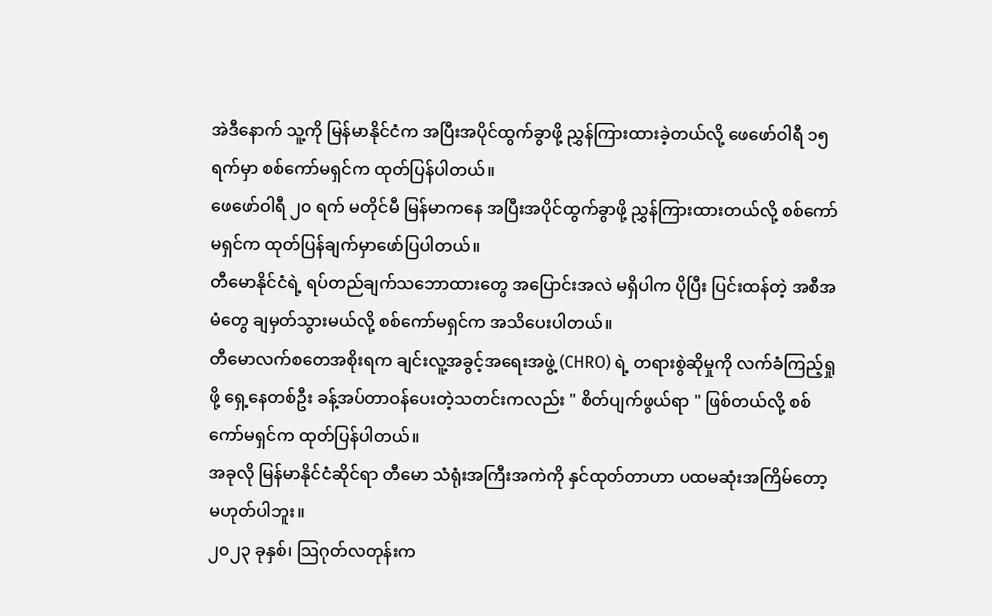အဲဒီနောက် သူ့ကို မြန်မာနိုင်ငံက အပြီးအပိုင်ထွက်ခွာဖို့ ညွှန်ကြားထားခဲ့တယ်လို့ ဖေဖော်ဝါရီ ၁၅ ရက်မှာ စစ်ကော်မရှင်က ထုတ်ပြန်ပါတယ်။
ဖေဖော်ဝါရီ ၂၀ ရက် မတိုင်မီ မြန်မာကနေ အပြီးအပိုင်ထွက်ခွာဖို့ ညွှန်ကြားထားတယ်လို့ စစ်ကော်မရှင်က ထုတ်ပြန်ချက်မှာဖော်ပြပါတယ်။
တီမောနိုင်ငံရဲ့ ရပ်တည်ချက်သဘောထားတွေ အပြောင်းအလဲ မရှိပါက ပိုပြီး ပြင်းထန်တဲ့ အစီအမံတွေ ချမှတ်သွားမယ်လို့ စစ်ကော်မရှင်က အသိပေးပါတယ်။
တီမောလက်စတေအစိုးရက ချင်းလူ့အခွင့်အရေးအဖွဲ့ (CHRO) ရဲ့ တရားစွဲဆိုမှုကို လက်ခံကြည့်ရှုဖို့ ရှေ့နေတစ်ဦး ခန့်အပ်တာဝန်ပေးတဲ့သတင်းကလည်း " စိတ်ပျက်ဖွယ်ရာ " ဖြစ်တယ်လို့ စစ်ကော်မရှင်က ထုတ်ပြန်ပါတယ်။
အခုလို မြန်မာနိုင်ငံဆိုင်ရာ တီမော သံရုံးအကြီးအကဲကို နှင်ထုတ်တာဟာ ပထမဆုံးအကြိမ်တော့ မဟုတ်ပါဘူး။
၂၀၂၃ ခုနှစ်၊ သြဂုတ်လတုန်းက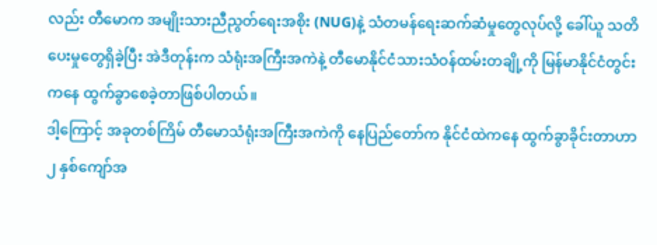လည်း တီမောက အမျိုးသားညီညွတ်ရေးအစိုး (NUG)နဲ့ သံတမန်ရေးဆက်ဆံမှုတွေလုပ်လို့ ခေါ်ယူ သတိပေးမှုတွေရှိခဲ့ပြီး အဲဒီတုန်းက သံရုံးအကြီးအကဲနဲ့ တီမောနိုင်ငံသားသံဝန်ထမ်းတချို့ကို မြန်မာနိုင်ငံတွင်းကနေ ထွက်ခွာစေခဲ့တာဖြစ်ပါတယ်။
ဒါ့ကြောင့် အခုတစ်ကြိမ် တီမောသံရုံးအကြီးအကဲကို နေပြည်တော်က နိုင်ငံထဲကနေ ထွက်ခွာခိုင်းတာဟာ ၂ နှစ်ကျော်အ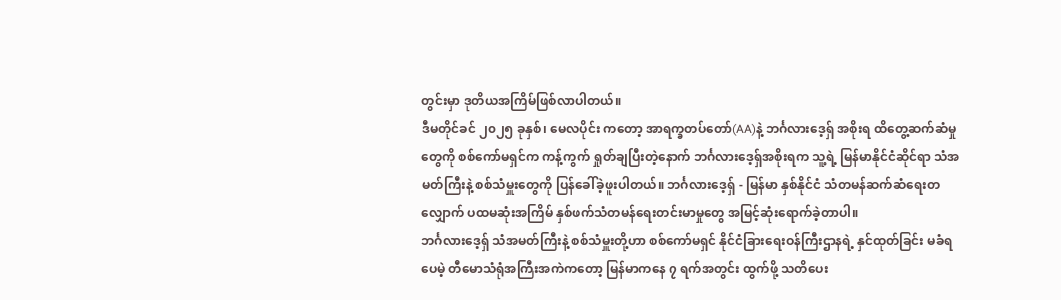တွင်းမှာ ဒုတိယအကြိမ်ဖြစ်လာပါတယ်။
ဒီမတိုင်ခင် ၂၀၂၅ ခုနှစ်၊ မေလပိုင်း ကတော့ အာရက္ခတပ်တော်(AA)နဲ့ ဘင်္ဂလားဒေ့ရှ် အစိုးရ ထိတွေ့ဆက်ဆံမှုတွေကို စစ်ကော်မရှင်က ကန့်ကွက် ရှုတ်ချပြီးတဲ့နောက် ဘင်္ဂလားဒေ့ရှ်အစိုးရက သူ့ရဲ့ မြန်မာနိုင်ငံဆိုင်ရာ သံအမတ်ကြီးနဲ့ စစ်သံမှူးတွေကို ပြန်ခေါ်ခဲ့ဖူးပါတယ်။ ဘင်္ဂလားဒေ့ရှ် - မြန်မာ နှစ်နိုင်ငံ သံတမန်ဆက်ဆံရေးတလျှောက် ပထမဆုံးအကြိမ် နှစ်ဖက်သံတမန်ရေးတင်းမာမှုတွေ အမြင့်ဆုံးရောက်ခဲ့တာပါ။
ဘင်္ဂလားဒေ့ရှ် သံအမတ်ကြီးနဲ့ စစ်သံမှူးတို့ဟာ စစ်ကော်မရှင် နိုင်ငံခြားရေးဝန်ကြီးဌာနရဲ့ နှင်ထုတ်ခြင်း မခံရပေမဲ့ တီမောသံရုံအကြီးအကဲကတော့ မြန်မာကနေ ၇ ရက်အတွင်း ထွက်ဖို့ သတိပေး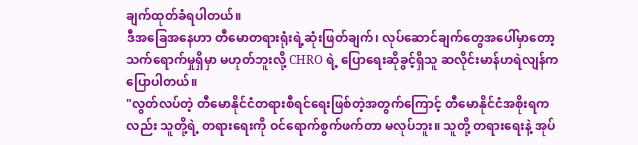ချက်ထုတ်ခံရပါတယ်။
ဒီအခြေအနေဟာ တီမောတရားရုံးရဲ့ဆုံးဖြတ်ချက်၊ လုပ်ဆောင်ချက်တွေအပေါ်မှာတော့ သက်ရောက်မှုရှိမှာ မဟုတ်ဘူးလို့ CHRO ရဲ့ ပြောရေးဆိုခွင့်ရှိသူ ဆလိုင်းမာန်ဟရဲလျန်က ပြောပါတယ်။
"လွတ်လပ်တဲ့ တီမောနိုင်ငံတရားစီရင်ရေးဖြစ်တဲ့အတွက်ကြောင့် တီမောနိုင်ငံအစိုးရကလည်း သူတို့ရဲ့ တရားရေးကို ဝင်ရောက်စွက်ဖက်တာ မလုပ်ဘူး။ သူတို့ တရားရေးနဲ့ အုပ်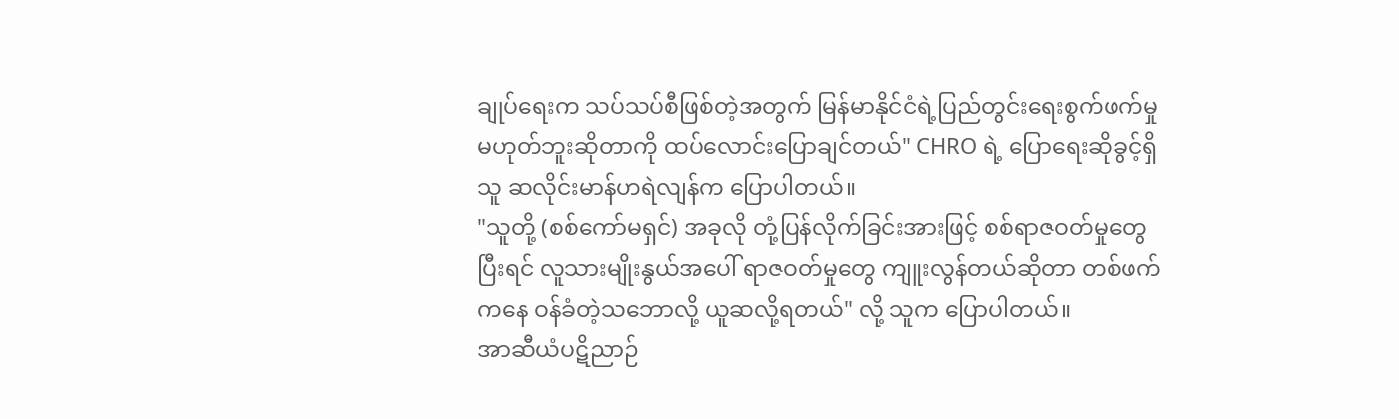ချုပ်ရေးက သပ်သပ်စီဖြစ်တဲ့အတွက် မြန်မာနိုင်ငံရဲ့ပြည်တွင်းရေးစွက်ဖက်မှု မဟုတ်ဘူးဆိုတာကို ထပ်လောင်းပြောချင်တယ်" CHRO ရဲ့ ပြောရေးဆိုခွင့်ရှိသူ ဆလိုင်းမာန်ဟရဲလျန်က ပြောပါတယ်။
"သူတို့ (စစ်ကော်မရှင်) အခုလို တုံ့ပြန်လိုက်ခြင်းအားဖြင့် စစ်ရာဇဝတ်မှုတွေ ပြီးရင် လူသားမျိုးနွယ်အပေါ် ရာဇဝတ်မှုတွေ ကျူးလွန်တယ်ဆိုတာ တစ်ဖက်ကနေ ဝန်ခံတဲ့သဘောလို့ ယူဆလို့ရတယ်" လို့ သူက ပြောပါတယ်။
အာဆီယံပဋိညာဉ်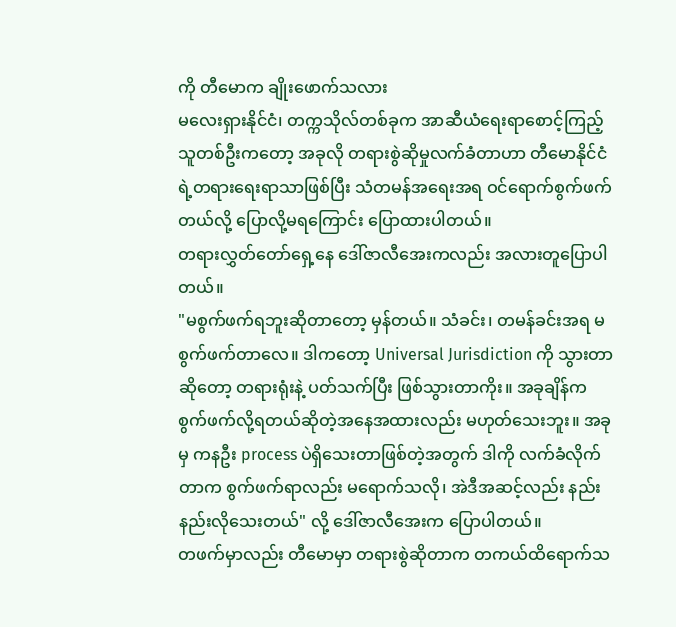ကို တီမောက ချိုးဖောက်သလား
မလေးရှားနိုင်ငံ၊ တက္ကသိုလ်တစ်ခုက အာဆီယံရေးရာစောင့်ကြည့်သူတစ်ဦးကတော့ အခုလို တရားစွဲဆိုမှုလက်ခံတာဟာ တီမောနိုင်ငံရဲ့တရားရေးရာသာဖြစ်ပြီး သံတမန်အရေးအရ ဝင်ရောက်စွက်ဖက်တယ်လို့ ပြောလို့မရကြောင်း ပြောထားပါတယ်။
တရားလွှတ်တော်ရှေ့နေ ဒေါ်ဇာလီအေးကလည်း အလားတူပြောပါတယ်။
"မစွက်ဖက်ရဘူးဆိုတာတော့ မှန်တယ်။ သံခင်း၊ တမန်ခင်းအရ မစွက်ဖက်တာလေ။ ဒါကတော့ Universal Jurisdiction ကို သွားတာဆိုတော့ တရားရုံးနဲ့ ပတ်သက်ပြီး ဖြစ်သွားတာကိုး။ အခုချိန်က စွက်ဖက်လို့ရတယ်ဆိုတဲ့အနေအထားလည်း မဟုတ်သေးဘူး။ အခုမှ ကနဦး process ပဲရှိသေးတာဖြစ်တဲ့အတွက် ဒါကို လက်ခံလိုက်တာက စွက်ဖက်ရာလည်း မရောက်သလို၊ အဲဒီအဆင့်လည်း နည်းနည်းလိုသေးတယ်" လို့ ဒေါ်ဇာလီအေးက ပြောပါတယ်။
တဖက်မှာလည်း တီမောမှာ တရားစွဲဆိုတာက တကယ်ထိရောက်သ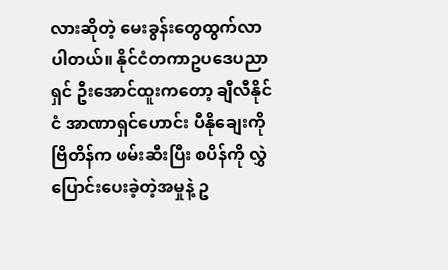လားဆိုတဲ့ မေးခွန်းတွေထွက်လာပါတယ်။ နိုင်ငံတကာဥပဒေပညာရှင် ဦးအောင်ထူးကတော့ ချီလီနိုင်ငံ အာဏာရှင်ဟောင်း ပီနိုချေးကို ဗြိတိန်က ဖမ်းဆီးပြီး စပိန်ကို လွှဲပြောင်းပေးခဲ့တဲ့အမှုနဲ့ ဥ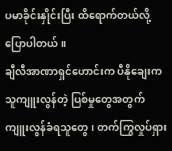ပမာခိုင်းနှိုင်းပြီး ထိရောက်တယ်လို့ပြောပါတယ်။
ချီလီအာဏာရှင်ဟောင်းက ပီနိုချေးက သူကျူးလွန်တဲ့ ပြစ်မှုတွေအတွက် ကျူးလွန်ခံရသူတွေ၊ တက်ကြွလှုပ်ရှား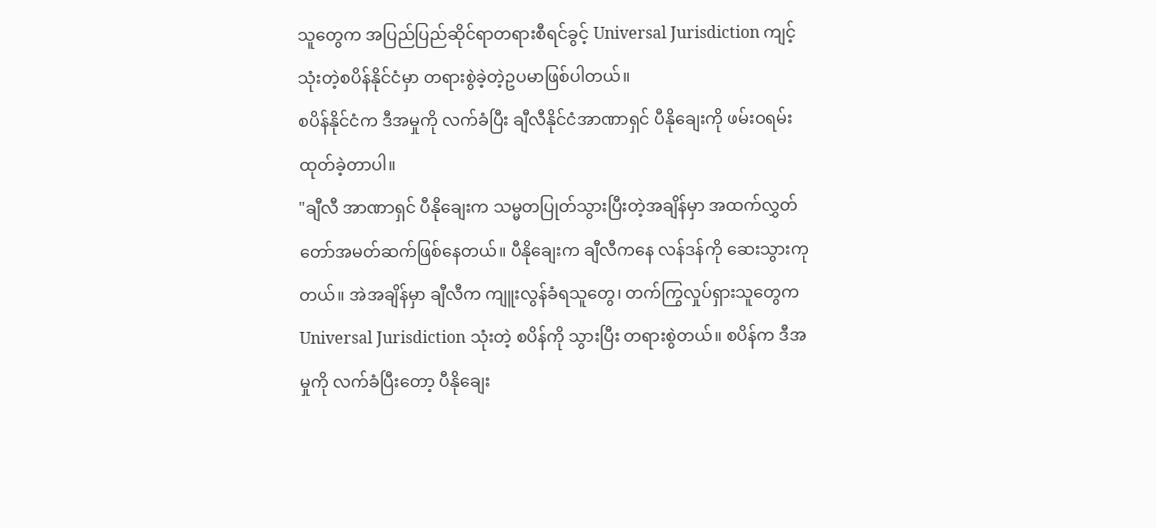သူတွေက အပြည်ပြည်ဆိုင်ရာတရားစီရင်ခွင့် Universal Jurisdiction ကျင့်သုံးတဲ့စပိန်နိုင်ငံမှာ တရားစွဲခဲ့တဲ့ဥပမာဖြစ်ပါတယ်။
စပိန်နိုင်ငံက ဒီအမှုကို လက်ခံပြီး ချီလီနိုင်ငံအာဏာရှင် ပီနိုချေးကို ဖမ်းဝရမ်းထုတ်ခဲ့တာပါ။
"ချီလီ အာဏာရှင် ပီနိုချေးက သမ္မတပြုတ်သွားပြီးတဲ့အချိန်မှာ အထက်လွှတ်တော်အမတ်ဆက်ဖြစ်နေတယ်။ ပီနိုချေးက ချီလီကနေ လန်ဒန်ကို ဆေးသွားကုတယ်။ အဲအချိန်မှာ ချီလီက ကျူးလွန်ခံရသူတွေ၊ တက်ကြွလှုပ်ရှားသူတွေက Universal Jurisdiction သုံးတဲ့ စပိန်ကို သွားပြီး တရားစွဲတယ်။ စပိန်က ဒီအမှုကို လက်ခံပြီးတော့ ပီနိုချေး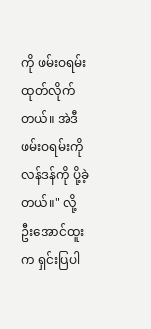ကို ဖမ်းဝရမ်းထုတ်လိုက်တယ်။ အဲဒီဖမ်းဝရမ်းကို လန်ဒန်ကို ပို့ခဲ့တယ်။" လို့ ဦးအောင်ထူးက ရှင်းပြပါ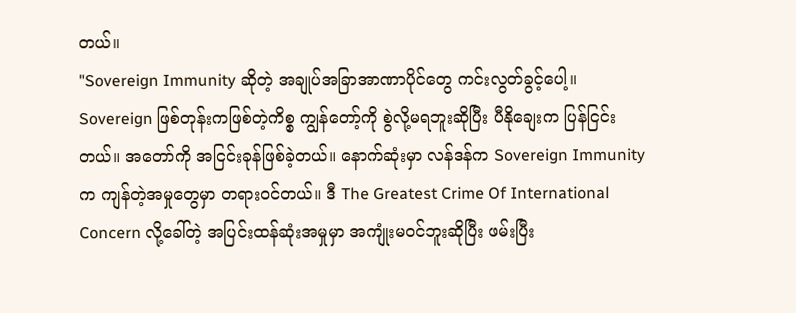တယ်။
"Sovereign Immunity ဆိုတဲ့ အချုပ်အခြာအာဏာပိုင်တွေ ကင်းလွတ်ခွင့်ပေါ့။ Sovereign ဖြစ်တုန်းကဖြစ်တဲ့ကိစ္စ ကျွန်တော့်ကို စွဲလို့မရဘူးဆိုပြီး ပီနိုချေးက ပြန်ငြင်းတယ်။ အတော်ကို အငြင်းခုန်ဖြစ်ခဲ့တယ်။ နောက်ဆုံးမှာ လန်ဒန်က Sovereign Immunity က ကျန်တဲ့အမှုတွေမှာ တရားဝင်တယ်။ ဒီ The Greatest Crime Of International Concern လို့ခေါ်တဲ့ အပြင်းထန်ဆုံးအမှုမှာ အကျုံးမဝင်ဘူးဆိုပြီး ဖမ်းပြီး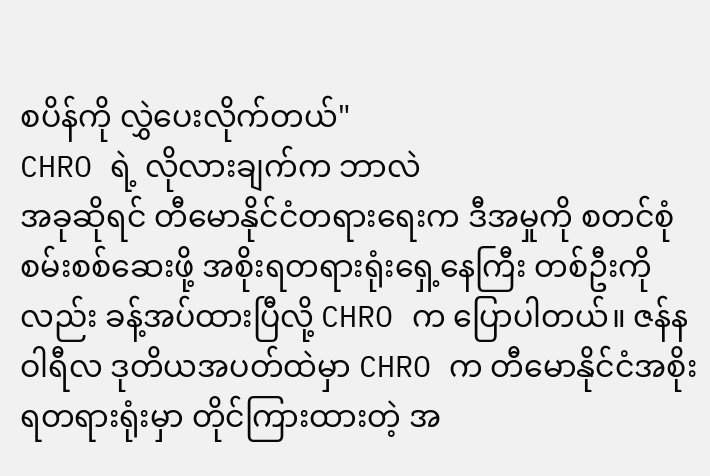စပိန်ကို လွှဲပေးလိုက်တယ်"
CHRO ရဲ့ လိုလားချက်က ဘာလဲ
အခုဆိုရင် တီမောနိုင်ငံတရားရေးက ဒီအမှုကို စတင်စုံစမ်းစစ်ဆေးဖို့ အစိုးရတရားရုံးရှေ့နေကြီး တစ်ဦးကိုလည်း ခန့်အပ်ထားပြီလို့ CHRO က ပြောပါတယ်။ ဇန်နဝါရီလ ဒုတိယအပတ်ထဲမှာ CHRO က တီမောနိုင်ငံအစိုးရတရားရုံးမှာ တိုင်ကြားထားတဲ့ အ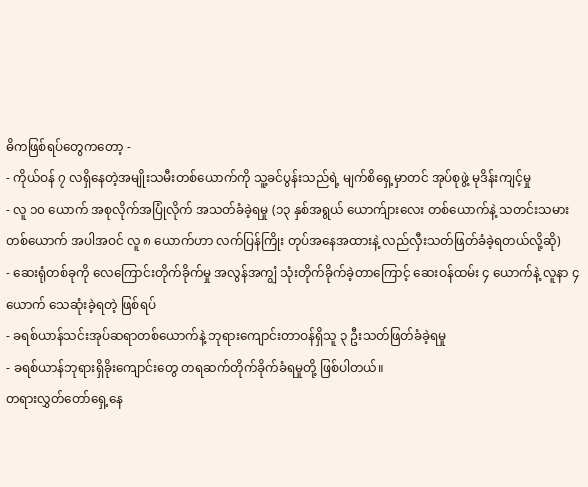ဓိကဖြစ်ရပ်တွေကတော့ -
- ကိုယ်ဝန် ၇ လရှိနေတဲ့အမျိုးသမီးတစ်ယောက်ကို သူ့ခင်ပွန်းသည်ရဲ့ မျက်စိရှေ့မှာတင် အုပ်စုဖွဲ့ မုဒိန်းကျင့်မှု
- လူ ၁၀ ယောက် အစုလိုက်အပြုံလိုက် အသတ်ခံခဲ့ရမှု (၁၃ နှစ်အရွယ် ယောက်ျားလေး တစ်ယောက်နဲ့ သတင်းသမားတစ်ယောက် အပါအဝင် လူ ၈ ယောက်ဟာ လက်ပြန်ကြိုး တုပ်အနေအထားနဲ့ လည်လှီးသတ်ဖြတ်ခံခဲ့ရတယ်လို့ဆို)
- ဆေးရုံတစ်ခုကို လေကြောင်းတိုက်ခိုက်မှု အလွန်အကျွံ သုံးတိုက်ခိုက်ခဲ့တာကြောင့် ဆေးဝန်ထမ်း ၄ ယောက်နဲ့ လူနာ ၄ ယောက် သေဆုံးခဲ့ရတဲ့ ဖြစ်ရပ်
- ခရစ်ယာန်သင်းအုပ်ဆရာတစ်ယောက်နဲ့ ဘုရားကျောင်းတာဝန်ရှိသူ ၃ ဦးသတ်ဖြတ်ခံခဲ့ရမှု
- ခရစ်ယာန်ဘုရားရှိခိုးကျောင်းတွေ တရဆက်တိုက်ခိုက်ခံရမှုတို့ ဖြစ်ပါတယ်။
တရားလွှတ်တော်ရှေ့နေ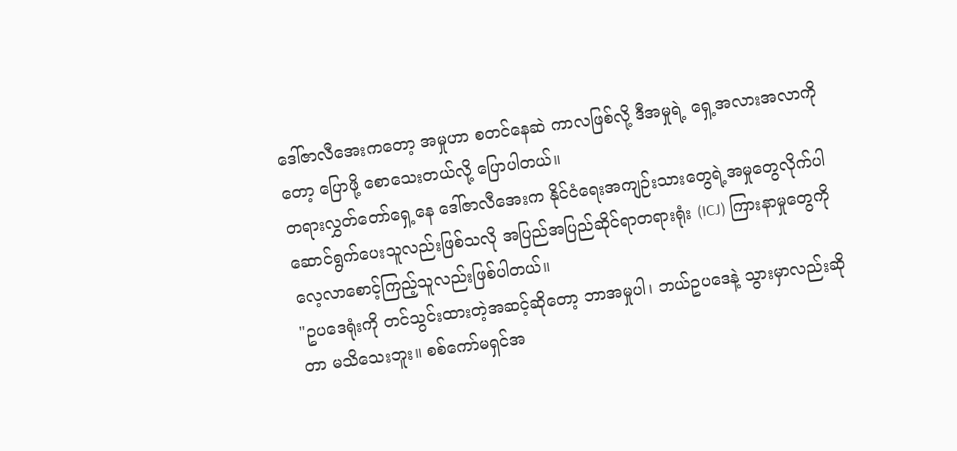ဒေါ်ဇာလီအေးကတော့ အမှုဟာ စတင်နေဆဲ ကာလဖြစ်လို့ ဒီအမှုရဲ့ ရှေ့အလားအလာကိုတော့ ပြောဖို့ စောသေးတယ်လို့ ပြောပါတယ်။
တရားလွှတ်တော်ရှေ့နေ ဒေါ်ဇာလီအေးက နိုင်ငံရေးအကျဉ်းသားတွေရဲ့အမှုတွေလိုက်ပါဆောင်ရွက်ပေးသူလည်းဖြစ်သလို အပြည်အပြည်ဆိုင်ရာတရားရုံး (ICJ) ကြားနာမှုတွေကို လေ့လာစောင့်ကြည့်သူလည်းဖြစ်ပါတယ်။
"ဥပဒေရုံးကို တင်သွင်းထားတဲ့အဆင့်ဆိုတော့ ဘာအမှုပါ၊ ဘယ်ဥပဒေနဲ့ သွားမှာလည်းဆိုတာ မသိသေးဘူး။ စစ်ကော်မရှင်အ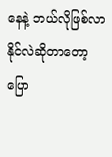နေနဲ့ ဘယ်လိုဖြစ်လာနိုင်လဲဆိုတာတော့ ပြော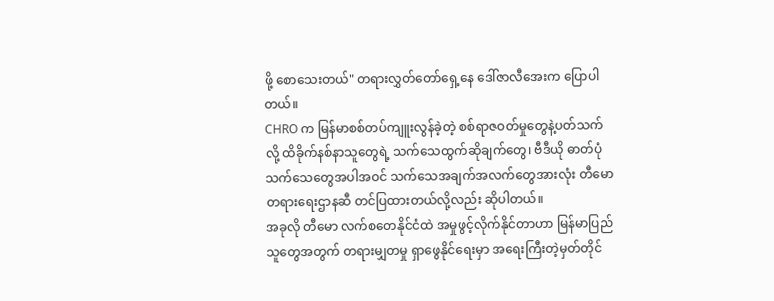ဖို့ စောသေးတယ်" တရားလွှတ်တော်ရှေ့နေ ဒေါ်ဇာလီအေးက ပြောပါတယ်။
CHRO က မြန်မာစစ်တပ်ကျူးလွန်ခဲ့တဲ့ စစ်ရာဇဝတ်မှုတွေနဲ့ပတ်သက်လို့ ထိခိုက်နစ်နာသူတွေရဲ့ သက်သေထွက်ဆိုချက်တွေ၊ ဗီဒီယို ဓာတ်ပုံ သက်သေတွေအပါအဝင် သက်သေအချက်အလက်တွေအားလုံး တီမောတရားရေးဌာနဆီ တင်ပြထားတယ်လို့လည်း ဆိုပါတယ်။
အခုလို တီမော လက်စတေနိုင်ငံထဲ အမှုဖွင့်လိုက်နိုင်တာဟာ မြန်မာပြည်သူတွေအတွက် တရားမျှတမှု ရှာဖွေနိုင်ရေးမှာ အရေးကြီးတဲ့မှတ်တိုင်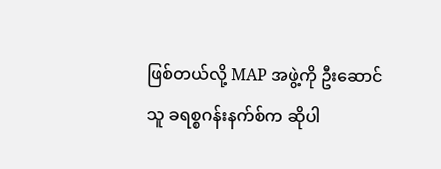ဖြစ်တယ်လို့ MAP အဖွဲ့ကို ဦးဆောင်သူ ခရစ္စဂန်းနက်စ်က ဆိုပါ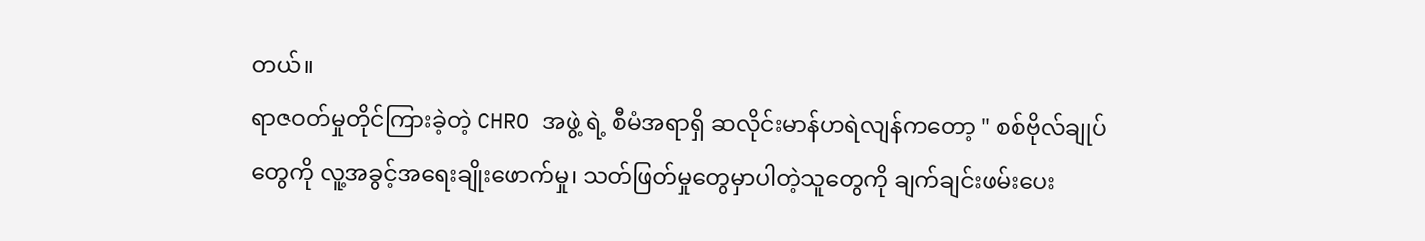တယ်။
ရာဇဝတ်မှုတိုင်ကြားခဲ့တဲ့ CHRO အဖွဲ့ ရဲ့ စီမံအရာရှိ ဆလိုင်းမာန်ဟရဲလျန်ကတော့ " စစ်ဗိုလ်ချုပ်တွေကို လူ့အခွင့်အရေးချိုးဖောက်မှု၊ သတ်ဖြတ်မှုတွေမှာပါတဲ့သူတွေကို ချက်ချင်းဖမ်းပေး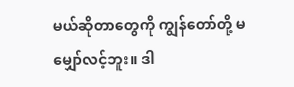မယ်ဆိုတာတွေကို ကျွန်တော်တို့ မမျှော်လင့်ဘူး။ ဒါ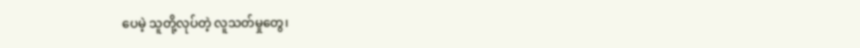ပေမဲ့ သူတို့လုပ်တဲ့ လူသတ်မှုတွေ၊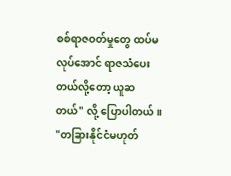စစ်ရာဇဝတ်မှုတွေ ထပ်မလုပ်အောင် ရာဇသံပေးတယ်လို့တော့ ယူဆတယ်" လို့ ပြောပါတယ်။
"တခြားနိုင်ငံမဟုတ်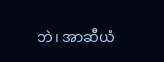ဘဲ၊ အာဆီယံ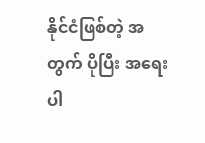နိုင်ငံဖြစ်တဲ့ အတွက် ပိုပြီး အရေးပါ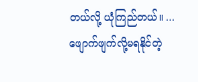တယ်လို့ ယုံကြည်တယ်။ ... ဖျောက်ဖျက်လို့မရနိုင်တဲ့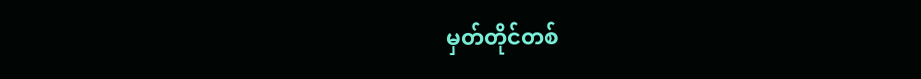မှတ်တိုင်တစ်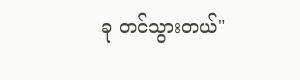ခု တင်သွားတယ်"